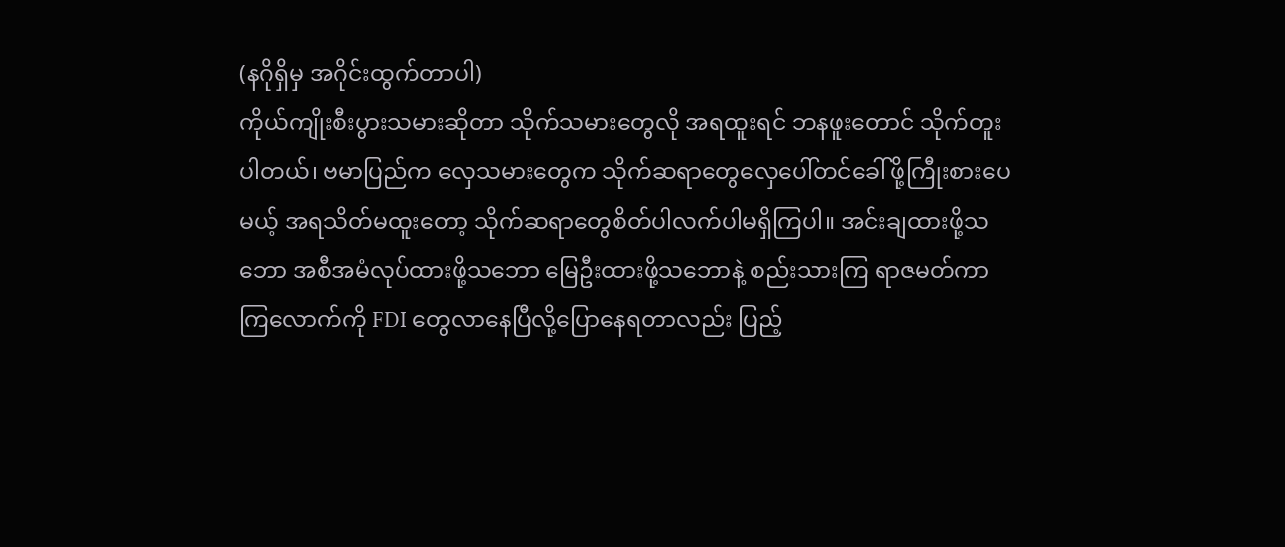(နဂိုရှိမှ အဂိုင်းထွက်တာပါ)
ကိုယ်ကျိုးစီးပွားသမားဆိုတာ သိုက်သမားတွေလို အရထူးရင် ဘနဖူးတောင် သိုက်တူးပါတယ်၊ ဗမာပြည်က လှေသမားတွေက သိုက်ဆရာတွေလှေပေါ်တင်ခေါ်ဖို့ကြီုးစားပေမယ့် အရသိတ်မထူးတော့ သိုက်ဆရာတွေစိတ်ပါလက်ပါမရှိကြပါ။ အင်းချထားဖို့သဘော အစီအမံလုပ်ထားဖို့သဘော မြေဦးထားဖို့သဘောနဲ့ စည်းသားကြ ရာဇမတ်ကာကြလောက်ကို FDI တွေလာနေပြီလို့ပြောနေရတာလည်း ပြည့်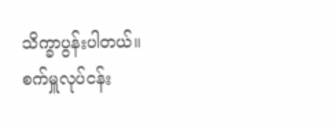သိက္ခာပွန်းပါတယ်။ စက်မှူလုပ်ငန်း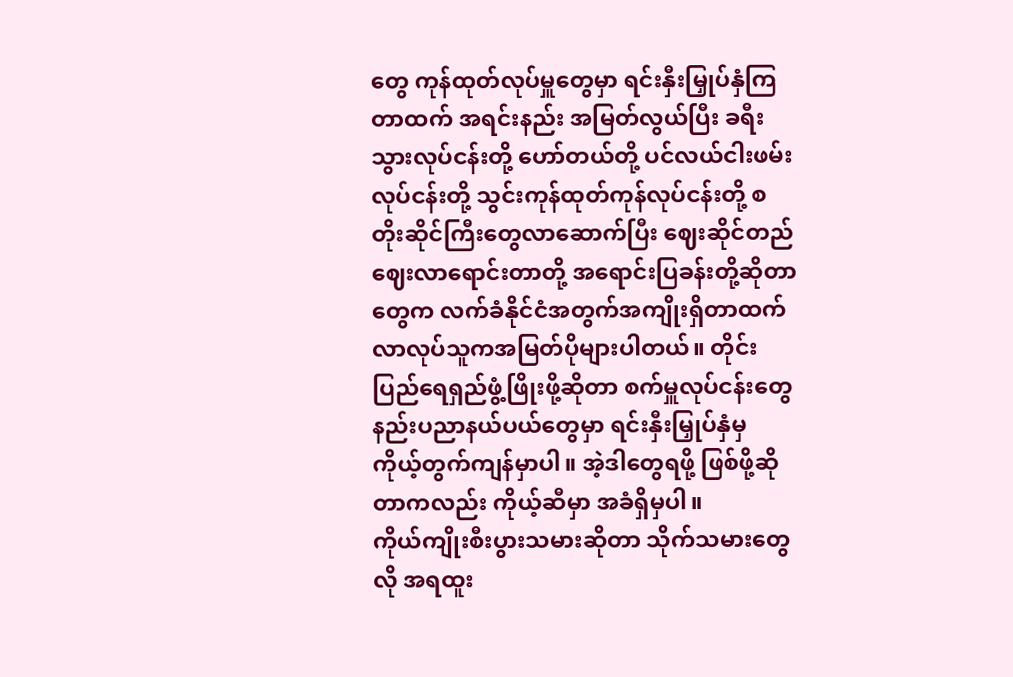တွေ ကုန်ထုတ်လုပ်မှူတွေမှာ ရင်းနှီးမြှုပ်နှံကြတာထက် အရင်းနည်း အမြတ်လွယ်ပြီး ခရီးသွားလုပ်ငန်းတို့ ဟော်တယ်တို့ ပင်လယ်ငါးဖမ်းလုပ်ငန်းတို့ သွင်းကုန်ထုတ်ကုန်လုပ်ငန်းတို့ စတိုးဆိုင်ကြီးတွေလာဆောက်ပြီး ဈေးဆိုင်တည်ဈေးလာရောင်းတာတို့ အရောင်းပြခန်းတို့ဆိုတာတွေက လက်ခံနိုင်ငံအတွက်အကျိုးရှိတာထက် လာလုပ်သူကအမြတ်ပိုများပါတယ်။ တိုင်းပြည်ရေရှည်ဖွံ့ဖြိုးဖို့ဆိုတာ စက်မှူလုပ်ငန်းတွေ နည်းပညာနယ်ပယ်တွေမှာ ရင်းနှီးမြှုပ်နှံမှ ကိုယ့်တွက်ကျန်မှာပါ။ အဲ့ဒါတွေရဖို့ ဖြစ်ဖို့ဆိုတာကလည်း ကိုယ့်ဆီမှာ အခံရှိမှပါ။
ကိုယ်ကျိုးစီးပွားသမားဆိုတာ သိုက်သမားတွေလို အရထူး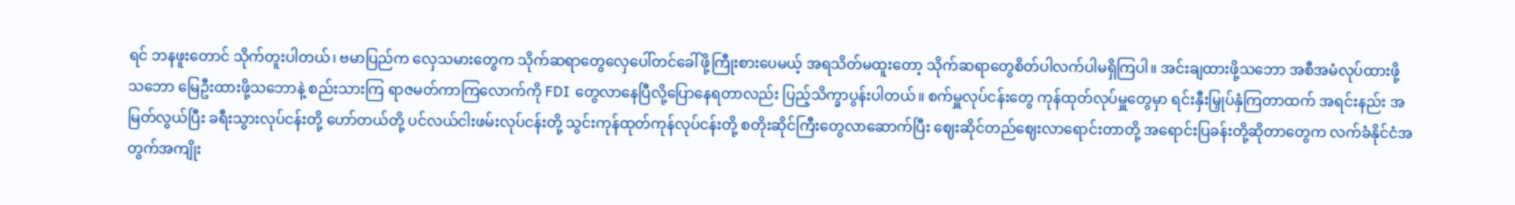ရင် ဘနဖူးတောင် သိုက်တူးပါတယ်၊ ဗမာပြည်က လှေသမားတွေက သိုက်ဆရာတွေလှေပေါ်တင်ခေါ်ဖို့ကြီုးစားပေမယ့် အရသိတ်မထူးတော့ သိုက်ဆရာတွေစိတ်ပါလက်ပါမရှိကြပါ။ အင်းချထားဖို့သဘော အစီအမံလုပ်ထားဖို့သဘော မြေဦးထားဖို့သဘောနဲ့ စည်းသားကြ ရာဇမတ်ကာကြလောက်ကို FDI တွေလာနေပြီလို့ပြောနေရတာလည်း ပြည့်သိက္ခာပွန်းပါတယ်။ စက်မှူလုပ်ငန်းတွေ ကုန်ထုတ်လုပ်မှူတွေမှာ ရင်းနှီးမြှုပ်နှံကြတာထက် အရင်းနည်း အမြတ်လွယ်ပြီး ခရီးသွားလုပ်ငန်းတို့ ဟော်တယ်တို့ ပင်လယ်ငါးဖမ်းလုပ်ငန်းတို့ သွင်းကုန်ထုတ်ကုန်လုပ်ငန်းတို့ စတိုးဆိုင်ကြီးတွေလာဆောက်ပြီး ဈေးဆိုင်တည်ဈေးလာရောင်းတာတို့ အရောင်းပြခန်းတို့ဆိုတာတွေက လက်ခံနိုင်ငံအတွက်အကျိုး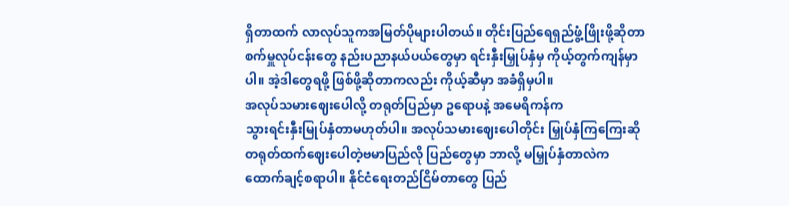ရှိတာထက် လာလုပ်သူကအမြတ်ပိုများပါတယ်။ တိုင်းပြည်ရေရှည်ဖွံ့ဖြိုးဖို့ဆိုတာ စက်မှူလုပ်ငန်းတွေ နည်းပညာနယ်ပယ်တွေမှာ ရင်းနှီးမြှုပ်နှံမှ ကိုယ့်တွက်ကျန်မှာပါ။ အဲ့ဒါတွေရဖို့ ဖြစ်ဖို့ဆိုတာကလည်း ကိုယ့်ဆီမှာ အခံရှိမှပါ။
အလုပ်သမားဈေးပေါလို့ တရုတ်ပြည်မှာ ဥရောပနဲ့ အမေရိကန်က
သွားရင်းနှီးမြုပ်နှံတာမဟုတ်ပါ။ အလုပ်သမားဈေးပေါတိုင်း မြှုပ်နှံကြကြေးဆို
တရုတ်ထက်ဈေးပေါတဲ့ဗမာပြည်လို ပြည်တွေမှာ ဘာလို့ မမြှုပ်နှံတာလဲက
ထောက်ချင့်စရာပါ။ နိုင်ငံရေးတည်ငြိမ်တာတွေ ပြည်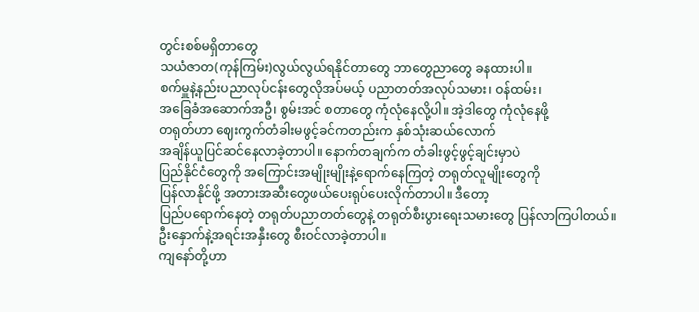တွင်းစစ်မရှိတာတွေ
သယံဇာတ(ကုန်ကြမ်း)လွယ်လွယ်ရနိုင်တာတွေ ဘာတွေညာတွေ ခနထားပါ။
စက်မှူနဲ့နည်းပညာလုပ်ငန်းတွေလိုအပ်မယ့် ပညာတတ်အလုပ်သမား၊ ဝန်ထမ်း၊
အခြေခံအဆောက်အဦ၊ စွမ်းအင် စတာတွေ ကုံလုံနေလို့ပါ။ အဲ့ဒါတွေ ကုံလုံနေဖို့
တရုတ်ဟာ ဈေးကွက်တံခါးမဖွင့်ခင်ကတည်းက နှစ်သုံးဆယ်လောက်
အချိန်ယူပြင်ဆင်နေလာခဲ့တာပါ။ နောက်တချက်က တံခါးဖွင့်ဖွင့်ချင်းမှာပဲ
ပြည်နိုင်ငံတွေကို အကြောင်းအမျိုးမျိုးနဲ့ရောက်နေကြတဲ့ တရုတ်လူမျိုးတွေကို
ပြန်လာနိုင်ဖို့ အတားအဆီးတွေဖယ်ပေးရုပ်ပေးလိုက်တာပါ။ ဒီတော့
ပြည်ပရောက်နေတဲ့ တရုတ်ပညာတတ်တွေနဲ့ တရုတ်စီးပွားရေးသမားတွေ ပြန်လာကြပါတယ်။
ဦးနှောက်နဲ့အရင်းအနှီးတွေ စီးဝင်လာခဲ့တာပါ။
ကျနော်တို့ဟာ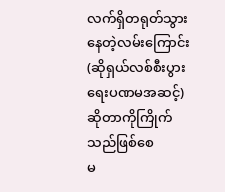လက်ရှိတရုတ်သွားနေတဲ့လမ်းကြောင်း(ဆိုရှယ်လစ်စီးပွားရေးပဏမအဆင့်)ဆိုတာကိုကြိုက်သည်ဖြစ်စေ
မ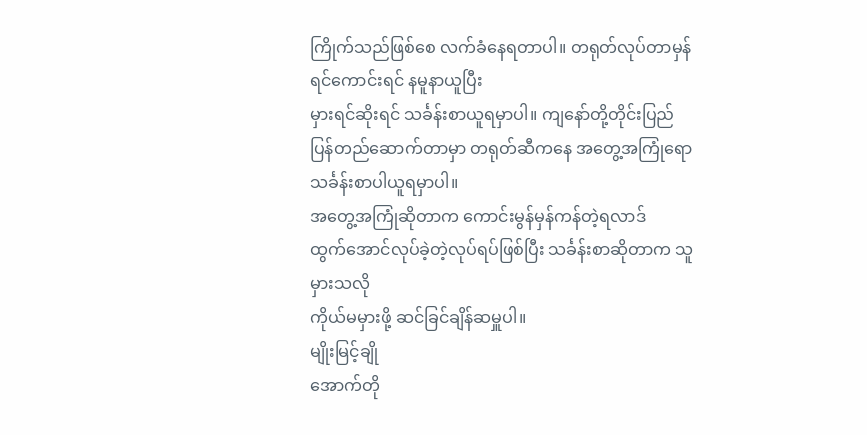ကြိုက်သည်ဖြစ်စေ လက်ခံနေရတာပါ။ တရုတ်လုပ်တာမှန်ရင်ကောင်းရင် နမူနာယူပြီး
မှားရင်ဆိုးရင် သင်္ခန်းစာယူရမှာပါ။ ကျနော်တို့တိုင်းပြည်
ပြန်တည်ဆောက်တာမှာ တရုတ်ဆီကနေ အတွေ့အကြုံရော သင်္ခန်းစာပါယူရမှာပါ။
အတွေ့အကြုံဆိုတာက ကောင်းမွန်မှန်ကန်တဲ့ရလာဒ်
ထွက်အောင်လုပ်ခဲ့တဲ့လုပ်ရပ်ဖြစ်ပြီး သင်္ခန်းစာဆိုတာက သူမှားသလို
ကိုယ်မမှားဖို့ ဆင်ခြင်ချိန်ဆမှူပါ။
မျိုးမြင့်ချို
အောက်တို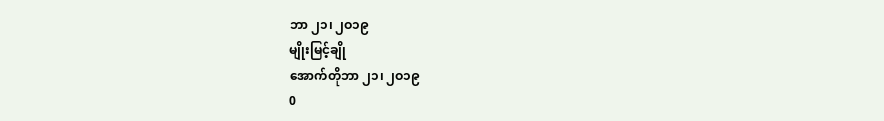ဘာ ၂၁၊ ၂ဝ၁၉
မျိုးမြင့်ချို
အောက်တိုဘာ ၂၁၊ ၂ဝ၁၉
0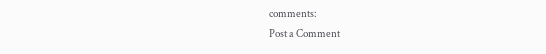comments:
Post a Comment